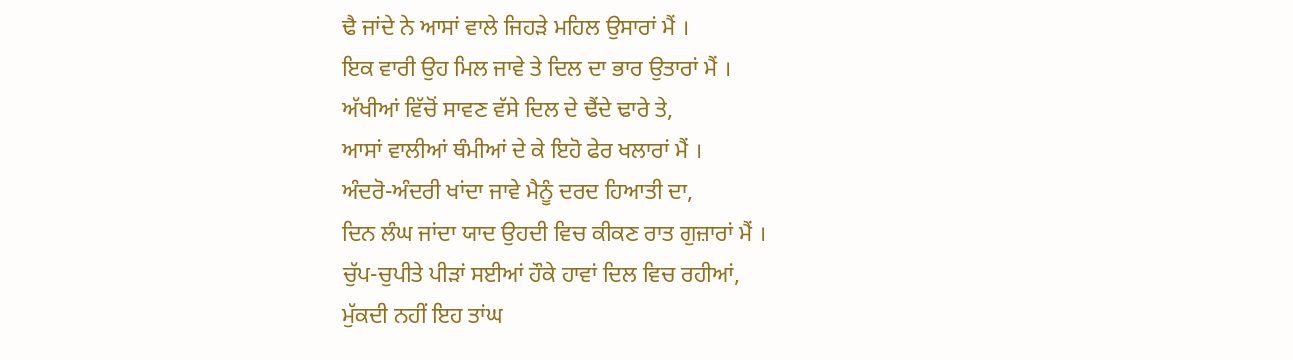ਢੈ ਜਾਂਦੇ ਨੇ ਆਸਾਂ ਵਾਲੇ ਜਿਹੜੇ ਮਹਿਲ ਉਸਾਰਾਂ ਮੈਂ ।
ਇਕ ਵਾਰੀ ਉਹ ਮਿਲ ਜਾਵੇ ਤੇ ਦਿਲ ਦਾ ਭਾਰ ਉਤਾਰਾਂ ਮੈਂ ।
ਅੱਖੀਆਂ ਵਿੱਚੋਂ ਸਾਵਣ ਵੱਸੇ ਦਿਲ ਦੇ ਢੈਂਦੇ ਢਾਰੇ ਤੇ,
ਆਸਾਂ ਵਾਲੀਆਂ ਥੰਮੀਆਂ ਦੇ ਕੇ ਇਹੋ ਫੇਰ ਖਲਾਰਾਂ ਮੈਂ ।
ਅੰਦਰੋ-ਅੰਦਰੀ ਖਾਂਦਾ ਜਾਵੇ ਮੈਨੂੰ ਦਰਦ ਹਿਆਤੀ ਦਾ,
ਦਿਨ ਲੰਘ ਜਾਂਦਾ ਯਾਦ ਉਹਦੀ ਵਿਚ ਕੀਕਣ ਰਾਤ ਗੁਜ਼ਾਰਾਂ ਮੈਂ ।
ਚੁੱਪ-ਚੁਪੀਤੇ ਪੀੜਾਂ ਸਈਆਂ ਹੌਕੇ ਹਾਵਾਂ ਦਿਲ ਵਿਚ ਰਹੀਆਂ,
ਮੁੱਕਦੀ ਨਹੀਂ ਇਹ ਤਾਂਘ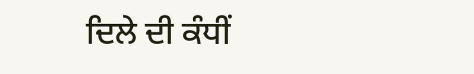ਦਿਲੇ ਦੀ ਕੰਧੀਂ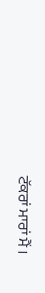ਟੱਕਰਾਂ ਮਾਰਾਂ ਮੈਂ ।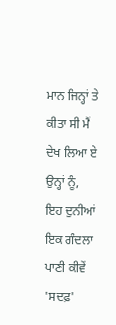ਮਾਨ ਜਿਨ੍ਹਾਂ ਤੇ ਕੀਤਾ ਸੀ ਮੈਂ ਦੇਖ ਲਿਆ ਏ ਉਨ੍ਹਾਂ ਨੂੰ,
ਇਹ ਦੁਨੀਆਂ ਇਕ ਗੰਦਲਾ ਪਾਣੀ ਕੀਵੇਂ 'ਸਦਫ਼'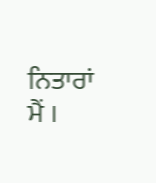ਨਿਤਾਰਾਂ ਮੈਂ ।